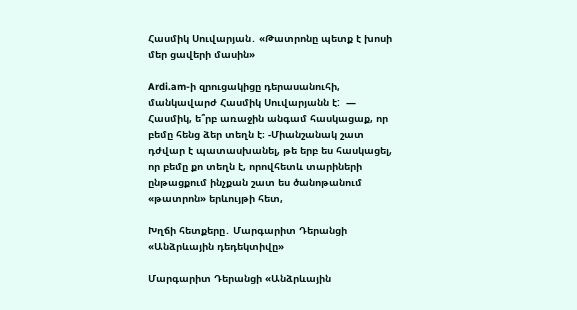Հասմիկ Սուվարյան․ «Թատրոնը պետք է խոսի մեր ցավերի մասին»

Ardi.am-ի զրուցակիցը դերասանուհի, մանկավարժ Հասմիկ Սուվարյանն է:  — Հասմիկ, ե՞րբ առաջին անգամ հասկացաք, որ բեմը հենց ձեր տեղն է։ -Միանշանակ շատ դժվար է պատասխանել, թե երբ ես հասկացել, որ բեմը քո տեղն է, որովհետև տարիների ընթացքում ինչքան շատ ես ծանոթանում «թատրոն» երևույթի հետ,

Խղճի հետքերը․ Մարգարիտ Դերանցի «Անձրևային դեդեկտիվը»

Մարգարիտ Դերանցի «Անձրևային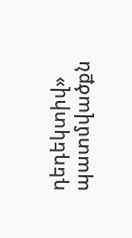դեդեկտիվ» պատմվածքն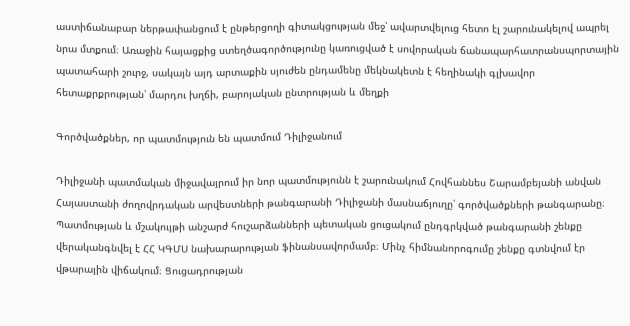աստիճանաբար ներթափանցում է ընթերցողի գիտակցության մեջ՝ ավարտվելուց հետո էլ շարունակելով ապրել նրա մտքում։ Առաջին հայացքից ստեղծագործությունը կառուցված է սովորական ճանապարհատրանսպորտային պատահարի շուրջ, սակայն այդ արտաքին սյուժեն ընդամենը մեկնակետն է հեղինակի գլխավոր հետաքրքրության՝ մարդու խղճի, բարոյական ընտրության և մեղքի

Գործվածքներ, որ պատմություն են պատմում Դիլիջանում

Դիլիջանի պատմական միջավայրում իր նոր պատմությունն է շարունակում Հովհաննես Շարամբեյանի անվան Հայաստանի ժողովրդական արվեստների թանգարանի Դիլիջանի մասնաճյուղը՝ գործվածքների թանգարանը։ Պատմության և մշակույթի անշարժ հուշարձանների պետական ցուցակում ընդգրկված թանգարանի շենքը վերականգնվել է ՀՀ ԿԳՄՍ նախարարության ֆինանսավորմամբ։ Մինչ հիմնանորոգումը շենքը գտնվում էր վթարային վիճակում։ Ցուցադրության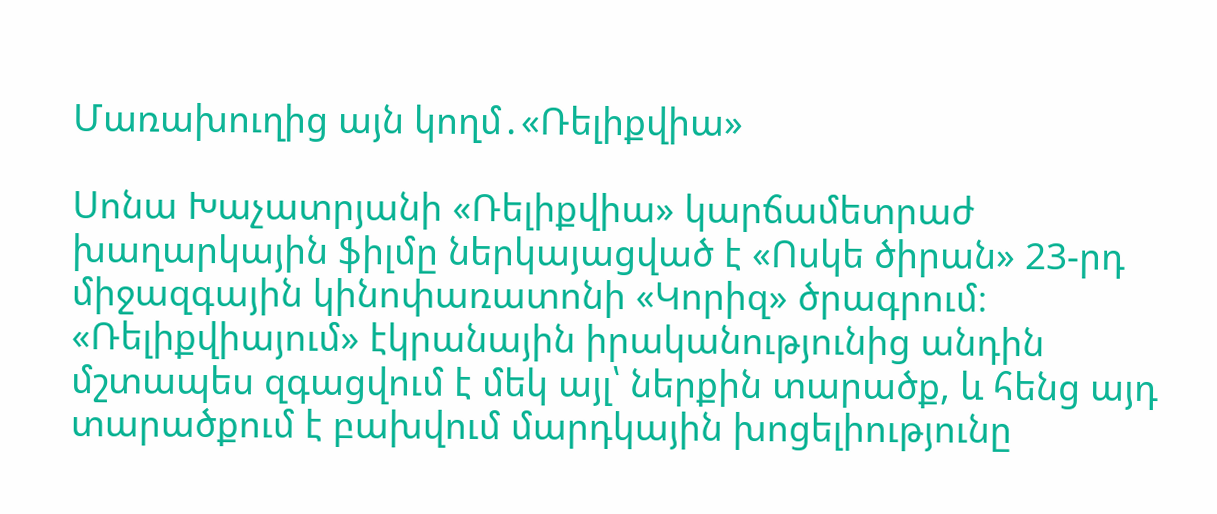Մառախուղից այն կողմ․«Ռելիքվիա»

Սոնա Խաչատրյանի «Ռելիքվիա» կարճամետրաժ խաղարկային ֆիլմը ներկայացված է «Ոսկե ծիրան» 23-րդ միջազգային կինոփառատոնի «Կորիզ» ծրագրում։  «Ռելիքվիայում» էկրանային իրականությունից անդին մշտապես զգացվում է մեկ այլ՝ ներքին տարածք, և հենց այդ տարածքում է բախվում մարդկային խոցելիությունը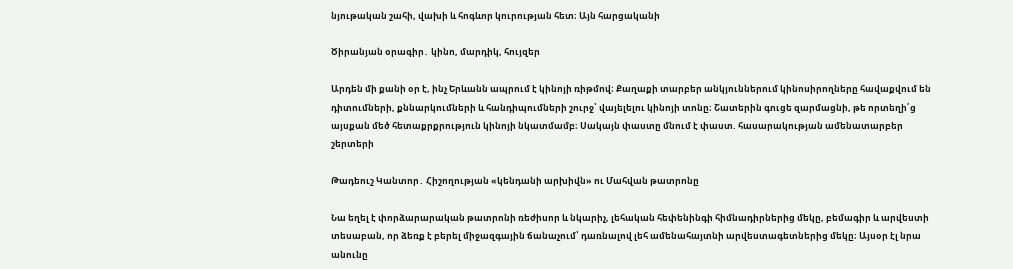նյութական շահի, վախի և հոգևոր կուրության հետ։ Այն հարցականի

Ծիրանյան օրագիր․ կինո, մարդիկ, հույզեր

Արդեն մի քանի օր է, ինչ Երևանն ապրում է կինոյի ռիթմով։ Քաղաքի տարբեր անկյուններում կինոսիրողները հավաքվում են դիտումների, քննարկումների և հանդիպումների շուրջ՝ վայելելու կինոյի տոնը։ Շատերին գուցե զարմացնի, թե որտեղի՛ց այսքան մեծ հետաքրքրություն կինոյի նկատմամբ։ Սակայն փաստը մնում է փաստ. հասարակության ամենատարբեր շերտերի

Թադեուշ Կանտոր․ Հիշողության «կենդանի արխիվն» ու Մահվան թատրոնը

Նա եղել է փորձարարական թատրոնի ռեժիսոր և նկարիչ, լեհական հեփենինգի հիմնադիրներից մեկը, բեմագիր և արվեստի տեսաբան, որ ձեռք է բերել միջազգային ճանաչում՝ դառնալով լեհ ամենահայտնի արվեստագետներից մեկը։ Այսօր էլ նրա անունը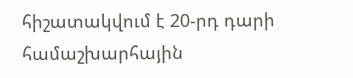հիշատակվում է 20-րդ դարի համաշխարհային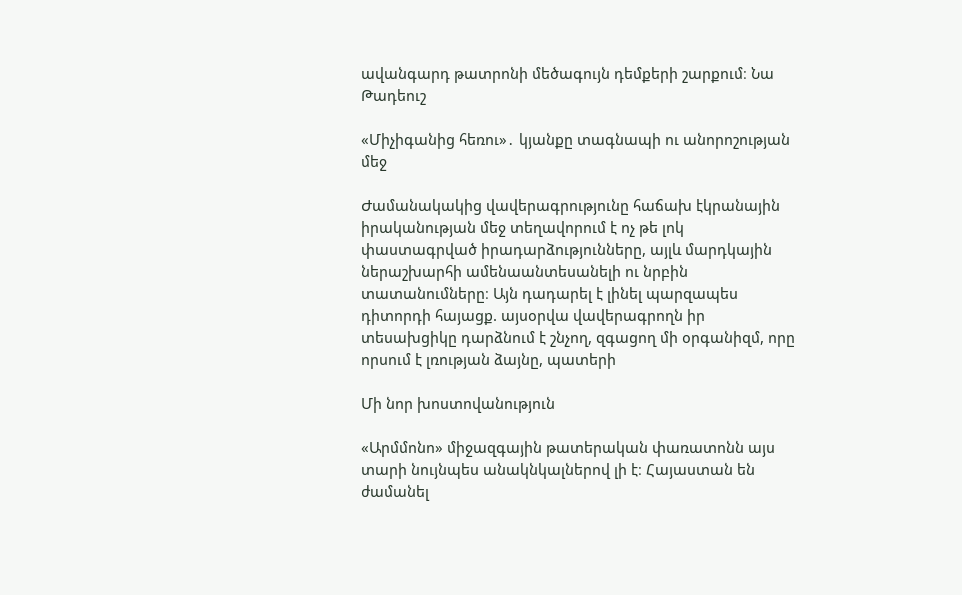ավանգարդ թատրոնի մեծագույն դեմքերի շարքում։ Նա Թադեուշ

«Միչիգանից հեռու»․ կյանքը տագնապի ու անորոշության մեջ

Ժամանակակից վավերագրությունը հաճախ էկրանային իրականության մեջ տեղավորում է ոչ թե լոկ փաստագրված իրադարձությունները, այլև մարդկային ներաշխարհի ամենաանտեսանելի ու նրբին տատանումները։ Այն դադարել է լինել պարզապես դիտորդի հայացք. այսօրվա վավերագրողն իր տեսախցիկը դարձնում է շնչող, զգացող մի օրգանիզմ, որը որսում է լռության ձայնը, պատերի

Մի նոր խոստովանություն

«Արմմոնո» միջազգային թատերական փառատոնն այս տարի նույնպես անակնկալներով լի է։ Հայաստան են ժամանել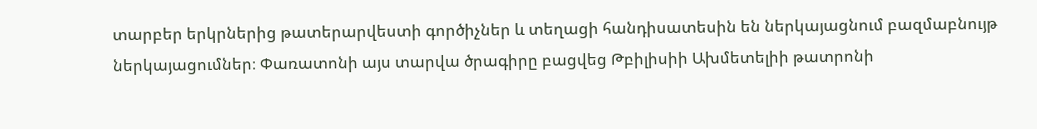տարբեր երկրներից թատերարվեստի գործիչներ և տեղացի հանդիսատեսին են ներկայացնում բազմաբնույթ ներկայացումներ։ Փառատոնի այս տարվա ծրագիրը բացվեց Թբիլիսիի Ախմետելիի թատրոնի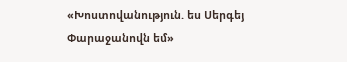«Խոստովանություն. ես Սերգեյ Փարաջանովն եմ»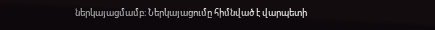ներկայացմամբ։ Ներկայացումը հիմնված է վարպետի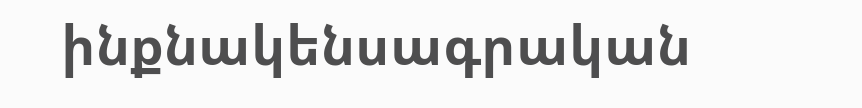ինքնակենսագրական